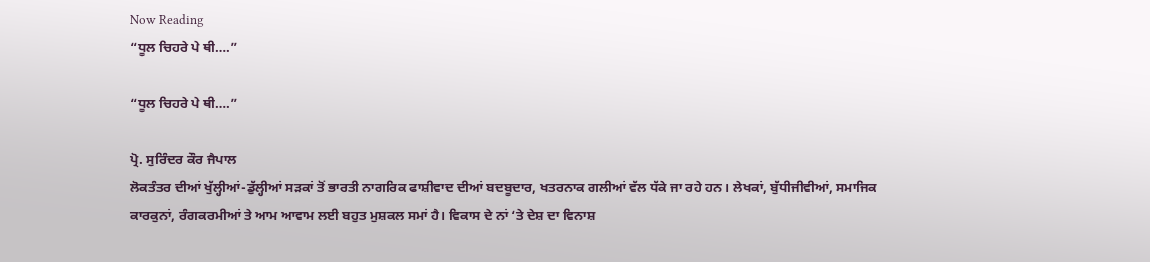Now Reading
“ਧੂਲ ਚਿਹਰੇ ਪੇ ਥੀ….”

“ਧੂਲ ਚਿਹਰੇ ਪੇ ਥੀ….”

ਪ੍ਰੋ. ਸੁਰਿੰਦਰ ਕੌਰ ਜੈਪਾਲ
ਲੋਕਤੰਤਰ ਦੀਆਂ ਖੁੱਲ੍ਹੀਆਂ-ਡੁੱਲ੍ਹੀਆਂ ਸੜਕਾਂ ਤੋਂ ਭਾਰਤੀ ਨਾਗਰਿਕ ਫਾਸ਼ੀਵਾਦ ਦੀਆਂ ਬਦਬੂਦਾਰ, ਖਤਰਨਾਕ ਗਲੀਆਂ ਵੱਲ ਧੱਕੇ ਜਾ ਰਹੇ ਹਨ। ਲੇਖਕਾਂ, ਬੁੱਧੀਜੀਵੀਆਂ, ਸਮਾਜਿਕ ਕਾਰਕੁਨਾਂ, ਰੰਗਕਰਮੀਆਂ ਤੇ ਆਮ ਆਵਾਮ ਲਈ ਬਹੁਤ ਮੁਸ਼ਕਲ ਸਮਾਂ ਹੈ। ਵਿਕਾਸ ਦੇ ਨਾਂ ‘ਤੇ ਦੇਸ਼ ਦਾ ਵਿਨਾਸ਼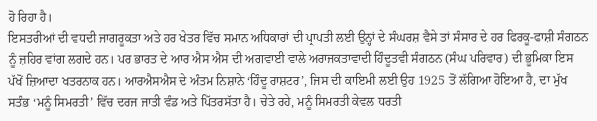ਹੋ ਰਿਹਾ ਹੈ।
ਇਸਤਰੀਆਂ ਦੀ ਵਧਦੀ ਜਾਗਰੂਕਤਾ ਅਤੇ ਹਰ ਖੇਤਰ ਵਿੱਚ ਸਮਾਨ ਅਧਿਕਾਰਾਂ ਦੀ ਪ੍ਰਾਪਤੀ ਲਈ ਉਨ੍ਹਾਂ ਦੇ ਸੰਘਰਸ਼ ਵੈਸੇ ਤਾਂ ਸੰਸਾਰ ਦੇ ਹਰ ਫਿਰਕੂ-ਫਾਸ਼ੀ ਸੰਗਠਨ ਨੂੰ ਜ਼ਹਿਰ ਵਾਂਗ ਲਗਦੇ ਹਨ। ਪਰ ਭਾਰਤ ਦੇ ਆਰ ਐਸ ਐਸ ਦੀ ਅਗਵਾਈ ਵਾਲੇ ਅਰਾਜਕਤਾਵਾਦੀ ਹਿੰਦੂਤਵੀ ਸੰਗਠਨ (ਸੰਘ ਪਰਿਵਾਰ) ਦੀ ਭੂਮਿਕਾ ਇਸ ਪੱਖੋਂ ਜ਼ਿਆਦਾ ਖਤਰਨਾਕ ਹਨ। ਆਰਐਸਐਸ ਦੇ ਅੰਤਮ ਨਿਸ਼ਾਨੇ ‘ਹਿੰਦੂ ਰਾਸ਼ਟਰ’, ਜਿਸ ਦੀ ਕਾਇਮੀ ਲਈ ਉਹ 1925 ਤੋਂ ਲੱਗਿਆ ਹੋਇਆ ਹੈ, ਦਾ ਮੁੱਖ ਸਤੰਭ ‘ਮਨੂੰ ਸਿਮਰਤੀ’ ਵਿੱਚ ਦਰਜ ਜਾਤੀ ਵੰਡ ਅਤੇ ਪਿੱਤਰਸੱਤਾ ਹੈ। ਚੇਤੇ ਰਹੇ, ਮਨੂੰ ਸਿਮਰਤੀ ਕੇਵਲ ਧਰਤੀ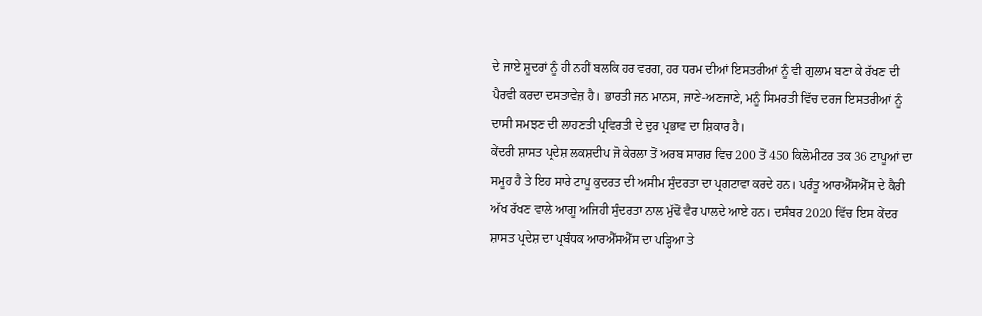ਦੇ ਜਾਏ ਸ਼ੂਦਰਾਂ ਨੂੰ ਹੀ ਨਹੀਂ ਬਲਕਿ ਹਰ ਵਰਗ, ਹਰ ਧਰਮ ਦੀਆਂ ਇਸਤਰੀਆਂ ਨੂੰ ਵੀ ਗੁਲਾਮ ਬਣਾ ਕੇ ਰੱਖਣ ਦੀ ਪੈਰਵੀ ਕਰਦਾ ਦਸਤਾਵੇਜ਼ ਹੈ। ਭਾਰਤੀ ਜਨ ਮਾਨਸ, ਜਾਣੇ-ਅਣਜਾਣੇ, ਮਨੂੰ ਸਿਮਰਤੀ ਵਿੱਚ ਦਰਜ ਇਸਤਰੀਆਂ ਨੂੰ ਦਾਸੀ ਸਮਝਣ ਦੀ ਲਾਹਣਤੀ ਪ੍ਰਵਿਰਤੀ ਦੇ ਦੁਰ ਪ੍ਰਭਾਵ ਦਾ ਸ਼ਿਕਾਰ ਹੈ।
ਕੇਂਦਰੀ ਸ਼ਾਸਤ ਪ੍ਰਦੇਸ਼ ਲਕਸ਼ਦੀਪ ਜੋ ਕੇਰਲਾ ਤੋਂ ਅਰਬ ਸਾਗਰ ਵਿਚ 200 ਤੋਂ 450 ਕਿਲੋਮੀਟਰ ਤਕ 36 ਟਾਪੂਆਂ ਦਾ ਸਮੂਹ ਹੈ ਤੇ ਇਹ ਸਾਰੇ ਟਾਪੂ ਕੁਦਰਤ ਦੀ ਅਸੀਮ ਸੁੰਦਰਤਾ ਦਾ ਪ੍ਰਗਟਾਵਾ ਕਰਦੇ ਹਨ। ਪਰੰਤੂ ਆਰਐੱਸਐੱਸ ਦੇ ਕੈਰੀ ਅੱਖ ਰੱਖਣ ਵਾਲੇ ਆਗੂ ਅਜਿਹੀ ਸੁੰਦਰਤਾ ਨਾਲ ਮੁੱਢੋਂ ਵੈਰ ਪਾਲਦੇ ਆਏ ਹਨ। ਦਸੰਬਰ 2020 ਵਿੱਚ ਇਸ ਕੇਂਦਰ ਸ਼ਾਸਤ ਪ੍ਰਦੇਸ਼ ਦਾ ਪ੍ਰਬੰਧਕ ਆਰਐੱਸਐੱਸ ਦਾ ਪੜ੍ਹਿਆ ਤੇ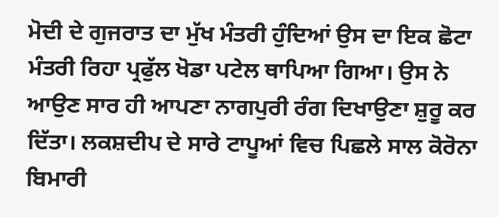ਮੋਦੀ ਦੇ ਗੁਜਰਾਤ ਦਾ ਮੁੱਖ ਮੰਤਰੀ ਹੁੰਦਿਆਂ ਉਸ ਦਾ ਇਕ ਛੋਟਾ ਮੰਤਰੀ ਰਿਹਾ ਪ੍ਰਫੁੱਲ ਖੋਡਾ ਪਟੇਲ ਥਾਪਿਆ ਗਿਆ। ਉਸ ਨੇ ਆਉਣ ਸਾਰ ਹੀ ਆਪਣਾ ਨਾਗਪੁਰੀ ਰੰਗ ਦਿਖਾਉਣਾ ਸ਼ੁਰੂ ਕਰ ਦਿੱਤਾ। ਲਕਸ਼ਦੀਪ ਦੇ ਸਾਰੇ ਟਾਪੂਆਂ ਵਿਚ ਪਿਛਲੇ ਸਾਲ ਕੋਰੋਨਾ ਬਿਮਾਰੀ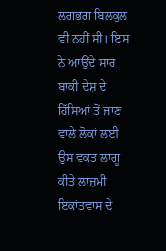ਲਗਭਗ ਬਿਲਕੁਲ ਵੀ ਨਹੀਂ ਸੀ। ਇਸ ਨੇ ਆਉਂਦੇ ਸਾਰ ਬਾਕੀ ਦੇਸ਼ ਦੇ ਹਿੱਸਿਆਂ ਤੋਂ ਜਾਣ ਵਾਲੇ ਲੋਕਾਂ ਲਈ ਉਸ ਵਕਤ ਲਾਗੂ ਕੀਤੇ ਲਾਜ਼ਮੀ ਇਕਾਂਤਵਾਸ ਦੇ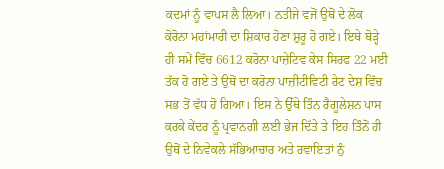ਕਦਮਾਂ ਨੂੰ ਵਾਪਸ ਲੈ ਲਿਆ। ਨਤੀਜੇ ਵਜੋਂ ਉਥੋਂ ਦੇ ਲੋਕ ਕੋਰੋਨਾ ਮਹਾਂਮਾਰੀ ਦਾ ਸ਼ਿਕਾਰ ਹੋਣਾ ਸ਼ੁਰੂ ਹੋ ਗਏ। ਇਥੇ ਥੋੜ੍ਹੇ ਹੀ ਸਮੇਂ ਵਿੱਚ 6612 ਕਰੋਨਾ ਪਾਜ਼ੇਟਿਵ ਕੇਸ ਸਿਰਫ 22 ਮਈ ਤੱਕ ਹੋ ਗਏ ਤੇ ਉਥੋਂ ਦਾ ਕਰੋਨਾ ਪਾਜ਼ੀਟੀਵਿਟੀ ਰੇਟ ਦੇਸ਼ ਵਿੱਚ ਸਭ ਤੋਂ ਵੱਧ ਹੋ ਗਿਆ। ਇਸ ਨੇ ਉੱਥੇ ਤਿੰਨ ਰੈਗੂਲੇਸ਼ਨ ਪਾਸ ਕਰਕੇ ਕੇਂਦਰ ਨੂੰ ਪ੍ਰਵਾਨਗੀ ਲਈ ਭੇਜ ਦਿੱਤੇ ਤੇ ਇਹ ਤਿੰਨੋਂ ਹੀ ਉਥੋਂ ਦੇ ਨਿਵੇਕਲੇ ਸੱਭਿਆਚਾਰ ਅਤੇ ਰਵਾਇਤਾਂ ਨੁੰ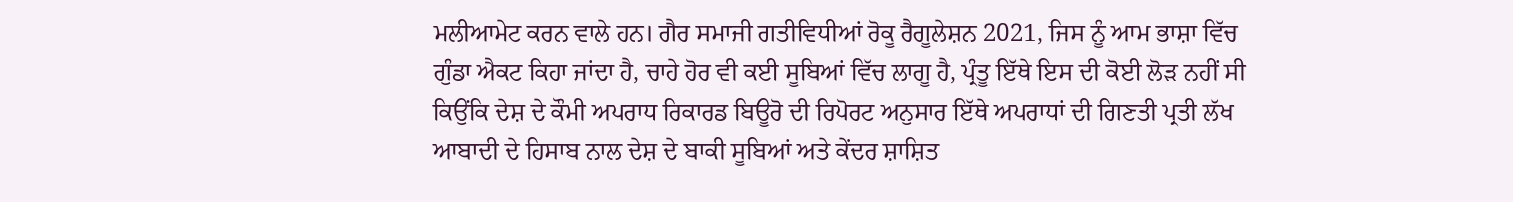ਮਲੀਆਮੇਟ ਕਰਨ ਵਾਲੇ ਹਨ। ਗੈਰ ਸਮਾਜੀ ਗਤੀਵਿਧੀਆਂ ਰੋਕੂ ਰੈਗੂਲੇਸ਼ਨ 2021, ਜਿਸ ਨੂੰ ਆਮ ਭਾਸ਼ਾ ਵਿੱਚ ਗੁੰਡਾ ਐਕਟ ਕਿਹਾ ਜਾਂਦਾ ਹੈ, ਚਾਹੇ ਹੋਰ ਵੀ ਕਈ ਸੂਬਿਆਂ ਵਿੱਚ ਲਾਗੂ ਹੈ, ਪ੍ਰੰਤੂ ਇੱਥੇ ਇਸ ਦੀ ਕੋਈ ਲੋੜ ਨਹੀਂ ਸੀ ਕਿਉਂਕਿ ਦੇਸ਼ ਦੇ ਕੌਮੀ ਅਪਰਾਧ ਰਿਕਾਰਡ ਬਿਊਰੋ ਦੀ ਰਿਪੋਰਟ ਅਨੁਸਾਰ ਇੱਥੇ ਅਪਰਾਧਾਂ ਦੀ ਗਿਣਤੀ ਪ੍ਰਤੀ ਲੱਖ ਆਬਾਦੀ ਦੇ ਹਿਸਾਬ ਨਾਲ ਦੇਸ਼ ਦੇ ਬਾਕੀ ਸੂਬਿਆਂ ਅਤੇ ਕੇਂਦਰ ਸ਼ਾਸ਼ਿਤ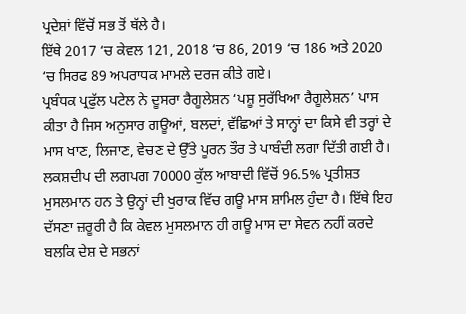ਪ੍ਰਦੇਸ਼ਾਂ ਵਿੱਚੋਂ ਸਭ ਤੋਂ ਥੱਲੇ ਹੈ।
ਇੱਥੇ 2017 ‘ਚ ਕੇਵਲ 121, 2018 ‘ਚ 86, 2019 ‘ਚ 186 ਅਤੇ 2020 ‘ਚ ਸਿਰਫ 89 ਅਪਰਾਧਕ ਮਾਮਲੇ ਦਰਜ ਕੀਤੇ ਗਏ।
ਪ੍ਰਬੰਧਕ ਪ੍ਰਫੁੱਲ ਪਟੇਲ ਨੇ ਦੂਸਰਾ ਰੈਗੂਲੇਸ਼ਨ ‘ਪਸ਼ੂ ਸੁਰੱਖਿਆ ਰੈਗੂਲੇਸ਼ਨ’ ਪਾਸ ਕੀਤਾ ਹੈ ਜਿਸ ਅਨੁਸਾਰ ਗਊਆਂ, ਬਲਦਾਂ, ਵੱਛਿਆਂ ਤੇ ਸਾਨ੍ਹਾਂ ਦਾ ਕਿਸੇ ਵੀ ਤਰ੍ਹਾਂ ਦੇ ਮਾਸ ਖਾਣ, ਲਿਜਾਣ, ਵੇਚਣ ਦੇ ਉੱਤੇ ਪੂਰਨ ਤੌਰ ਤੇ ਪਾਬੰਦੀ ਲਗਾ ਦਿੱਤੀ ਗਈ ਹੈ। ਲਕਸ਼ਦੀਪ ਦੀ ਲਗਪਗ 70000 ਕੁੱਲ ਆਬਾਦੀ ਵਿੱਚੋਂ 96.5% ਪ੍ਰਤੀਸ਼ਤ ਮੁਸਲਮਾਨ ਹਨ ਤੇ ਉਨ੍ਹਾਂ ਦੀ ਖੁਰਾਕ ਵਿੱਚ ਗਊ ਮਾਸ ਸ਼ਾਮਿਲ ਹੁੰਦਾ ਹੈ। ਇੱਥੇ ਇਹ ਦੱਸਣਾ ਜ਼ਰੂਰੀ ਹੈ ਕਿ ਕੇਵਲ ਮੁਸਲਮਾਨ ਹੀ ਗਊ ਮਾਸ ਦਾ ਸੇਵਨ ਨਹੀਂ ਕਰਦੇ ਬਲਕਿ ਦੇਸ਼ ਦੇ ਸਭਨਾਂ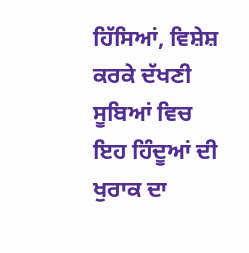ਹਿੱਸਿਆਂ, ਵਿਸ਼ੇਸ਼ ਕਰਕੇ ਦੱਖਣੀ ਸੂਬਿਆਂ ਵਿਚ ਇਹ ਹਿੰਦੂਆਂ ਦੀ ਖੁਰਾਕ ਦਾ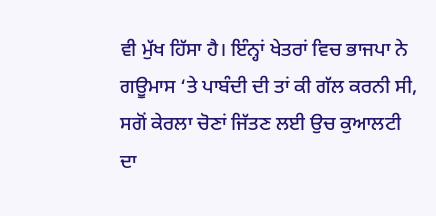ਵੀ ਮੁੱਖ ਹਿੱਸਾ ਹੈ। ਇੰਨ੍ਹਾਂ ਖੇਤਰਾਂ ਵਿਚ ਭਾਜਪਾ ਨੇ ਗਊਮਾਸ ‘ਤੇ ਪਾਬੰਦੀ ਦੀ ਤਾਂ ਕੀ ਗੱਲ ਕਰਨੀ ਸੀ, ਸਗੋਂ ਕੇਰਲਾ ਚੋਣਾਂ ਜਿੱਤਣ ਲਈ ਉਚ ਕੁਆਲਟੀ ਦਾ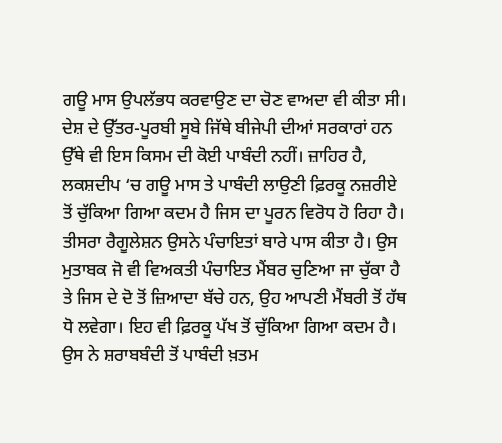ਗਊ ਮਾਸ ਉਪਲੱਭਧ ਕਰਵਾਉਣ ਦਾ ਚੋਣ ਵਾਅਦਾ ਵੀ ਕੀਤਾ ਸੀ। ਦੇਸ਼ ਦੇ ਉੱਤਰ-ਪੂਰਬੀ ਸੂਬੇ ਜਿੱਥੇ ਬੀਜੇਪੀ ਦੀਆਂ ਸਰਕਾਰਾਂ ਹਨ ਉੱਥੇ ਵੀ ਇਸ ਕਿਸਮ ਦੀ ਕੋਈ ਪਾਬੰਦੀ ਨਹੀਂ। ਜ਼ਾਹਿਰ ਹੈ, ਲਕਸ਼ਦੀਪ ‘ਚ ਗਊ ਮਾਸ ਤੇ ਪਾਬੰਦੀ ਲਾਉਣੀ ਫ਼ਿਰਕੂ ਨਜ਼ਰੀਏ ਤੋਂ ਚੁੱਕਿਆ ਗਿਆ ਕਦਮ ਹੈ ਜਿਸ ਦਾ ਪੂਰਨ ਵਿਰੋਧ ਹੋ ਰਿਹਾ ਹੈ। ਤੀਸਰਾ ਰੈਗੂਲੇਸ਼ਨ ਉਸਨੇ ਪੰਚਾਇਤਾਂ ਬਾਰੇ ਪਾਸ ਕੀਤਾ ਹੈ। ਉਸ ਮੁਤਾਬਕ ਜੋ ਵੀ ਵਿਅਕਤੀ ਪੰਚਾਇਤ ਮੈਂਬਰ ਚੁਣਿਆ ਜਾ ਚੁੱਕਾ ਹੈ ਤੇ ਜਿਸ ਦੇ ਦੋ ਤੋਂ ਜ਼ਿਆਦਾ ਬੱਚੇ ਹਨ, ਉਹ ਆਪਣੀ ਮੈਂਬਰੀ ਤੋਂ ਹੱਥ ਧੋ ਲਵੇਗਾ। ਇਹ ਵੀ ਫ਼ਿਰਕੂ ਪੱਖ ਤੋਂ ਚੁੱਕਿਆ ਗਿਆ ਕਦਮ ਹੈ। ਉਸ ਨੇ ਸ਼ਰਾਬਬੰਦੀ ਤੋਂ ਪਾਬੰਦੀ ਖ਼ਤਮ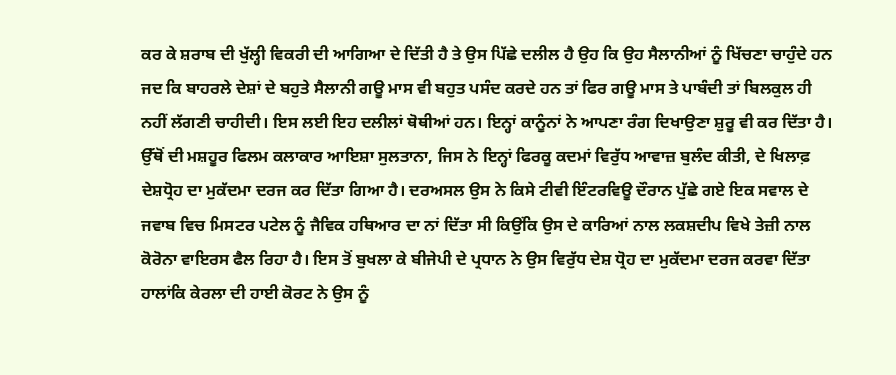ਕਰ ਕੇ ਸ਼ਰਾਬ ਦੀ ਖੁੱਲ੍ਹੀ ਵਿਕਰੀ ਦੀ ਆਗਿਆ ਦੇ ਦਿੱਤੀ ਹੈ ਤੇ ਉਸ ਪਿੱਛੇ ਦਲੀਲ ਹੈ ਉਹ ਕਿ ਉਹ ਸੈਲਾਨੀਆਂ ਨੂੰ ਖਿੱਚਣਾ ਚਾਹੁੰਦੇ ਹਨ ਜਦ ਕਿ ਬਾਹਰਲੇ ਦੇਸ਼ਾਂ ਦੇ ਬਹੁਤੇ ਸੈਲਾਨੀ ਗਊ ਮਾਸ ਵੀ ਬਹੁਤ ਪਸੰਦ ਕਰਦੇ ਹਨ ਤਾਂ ਫਿਰ ਗਊ ਮਾਸ ਤੇ ਪਾਬੰਦੀ ਤਾਂ ਬਿਲਕੁਲ ਹੀ ਨਹੀਂ ਲੱਗਣੀ ਚਾਹੀਦੀ। ਇਸ ਲਈ ਇਹ ਦਲੀਲਾਂ ਥੋਥੀਆਂ ਹਨ। ਇਨ੍ਹਾਂ ਕਾਨੂੰਨਾਂ ਨੇ ਆਪਣਾ ਰੰਗ ਦਿਖਾਉਣਾ ਸ਼ੁਰੂ ਵੀ ਕਰ ਦਿੱਤਾ ਹੈ। ਉੱਥੋਂ ਦੀ ਮਸ਼ਹੂਰ ਫਿਲਮ ਕਲਾਕਾਰ ਆਇਸ਼ਾ ਸੁਲਤਾਨਾ, ਜਿਸ ਨੇ ਇਨ੍ਹਾਂ ਫਿਰਕੂ ਕਦਮਾਂ ਵਿਰੁੱਧ ਆਵਾਜ਼ ਬੁਲੰਦ ਕੀਤੀ, ਦੇ ਖਿਲਾਫ਼ ਦੇਸ਼ਧ੍ਰੋਹ ਦਾ ਮੁਕੱਦਮਾ ਦਰਜ ਕਰ ਦਿੱਤਾ ਗਿਆ ਹੈ। ਦਰਅਸਲ ਉਸ ਨੇ ਕਿਸੇ ਟੀਵੀ ਇੰਟਰਵਿਊ ਦੌਰਾਨ ਪੁੱਛੇ ਗਏ ਇਕ ਸਵਾਲ ਦੇ ਜਵਾਬ ਵਿਚ ਮਿਸਟਰ ਪਟੇਲ ਨੂੰ ਜੈਵਿਕ ਹਥਿਆਰ ਦਾ ਨਾਂ ਦਿੱਤਾ ਸੀ ਕਿਉਂਕਿ ਉਸ ਦੇ ਕਾਰਿਆਂ ਨਾਲ ਲਕਸ਼ਦੀਪ ਵਿਖੇ ਤੇਜ਼ੀ ਨਾਲ ਕੋਰੋਨਾ ਵਾਇਰਸ ਫੈਲ ਰਿਹਾ ਹੈ। ਇਸ ਤੋਂ ਬੁਖਲਾ ਕੇ ਬੀਜੇਪੀ ਦੇ ਪ੍ਰਧਾਨ ਨੇ ਉਸ ਵਿਰੁੱਧ ਦੇਸ਼ ਧ੍ਰੋਹ ਦਾ ਮੁਕੱਦਮਾ ਦਰਜ ਕਰਵਾ ਦਿੱਤਾ ਹਾਲਾਂਕਿ ਕੇਰਲਾ ਦੀ ਹਾਈ ਕੋਰਟ ਨੇ ਉਸ ਨੂੰ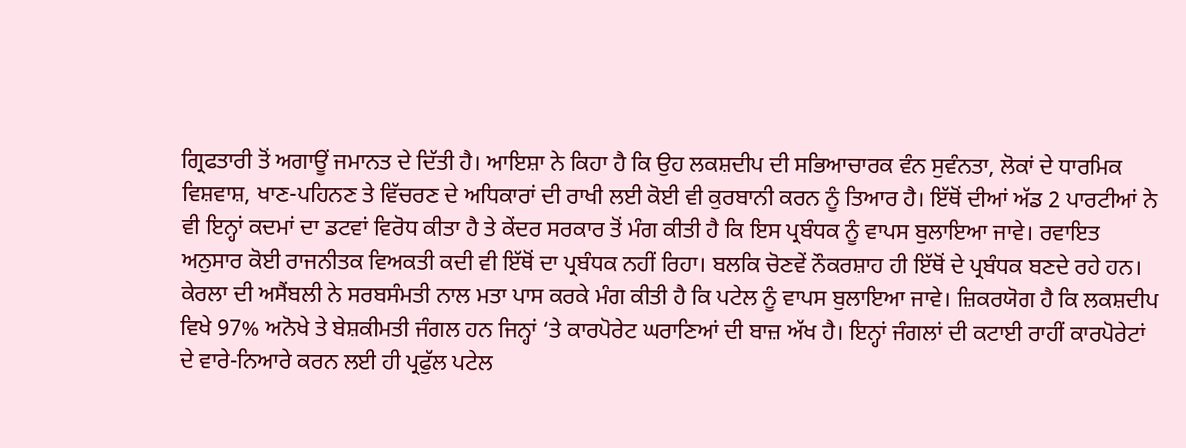ਗ੍ਰਿਫਤਾਰੀ ਤੋਂ ਅਗਾਊਂ ਜਮਾਨਤ ਦੇ ਦਿੱਤੀ ਹੈ। ਆਇਸ਼ਾ ਨੇ ਕਿਹਾ ਹੈ ਕਿ ਉਹ ਲਕਸ਼ਦੀਪ ਦੀ ਸਭਿਆਚਾਰਕ ਵੰਨ ਸੁਵੰਨਤਾ, ਲੋਕਾਂ ਦੇ ਧਾਰਮਿਕ ਵਿਸ਼ਵਾਸ਼, ਖਾਣ-ਪਹਿਨਣ ਤੇ ਵਿੱਚਰਣ ਦੇ ਅਧਿਕਾਰਾਂ ਦੀ ਰਾਖੀ ਲਈ ਕੋਈ ਵੀ ਕੁਰਬਾਨੀ ਕਰਨ ਨੂੰ ਤਿਆਰ ਹੈ। ਇੱਥੋਂ ਦੀਆਂ ਅੱਡ 2 ਪਾਰਟੀਆਂ ਨੇ ਵੀ ਇਨ੍ਹਾਂ ਕਦਮਾਂ ਦਾ ਡਟਵਾਂ ਵਿਰੋਧ ਕੀਤਾ ਹੈ ਤੇ ਕੇਂਦਰ ਸਰਕਾਰ ਤੋਂ ਮੰਗ ਕੀਤੀ ਹੈ ਕਿ ਇਸ ਪ੍ਰਬੰਧਕ ਨੂੰ ਵਾਪਸ ਬੁਲਾਇਆ ਜਾਵੇ। ਰਵਾਇਤ ਅਨੁਸਾਰ ਕੋਈ ਰਾਜਨੀਤਕ ਵਿਅਕਤੀ ਕਦੀ ਵੀ ਇੱਥੋਂ ਦਾ ਪ੍ਰਬੰਧਕ ਨਹੀਂ ਰਿਹਾ। ਬਲਕਿ ਚੋਣਵੇਂ ਨੌਕਰਸ਼ਾਹ ਹੀ ਇੱਥੋਂ ਦੇ ਪ੍ਰਬੰਧਕ ਬਣਦੇ ਰਹੇ ਹਨ। ਕੇਰਲਾ ਦੀ ਅਸੈਂਬਲੀ ਨੇ ਸਰਬਸੰਮਤੀ ਨਾਲ ਮਤਾ ਪਾਸ ਕਰਕੇ ਮੰਗ ਕੀਤੀ ਹੈ ਕਿ ਪਟੇਲ ਨੂੰ ਵਾਪਸ ਬੁਲਾਇਆ ਜਾਵੇ। ਜ਼ਿਕਰਯੋਗ ਹੈ ਕਿ ਲਕਸ਼ਦੀਪ ਵਿਖੇ 97% ਅਨੋਖੇ ਤੇ ਬੇਸ਼ਕੀਮਤੀ ਜੰਗਲ ਹਨ ਜਿਨ੍ਹਾਂ ‘ਤੇ ਕਾਰਪੋਰੇਟ ਘਰਾਣਿਆਂ ਦੀ ਬਾਜ਼ ਅੱਖ ਹੈ। ਇਨ੍ਹਾਂ ਜੰਗਲਾਂ ਦੀ ਕਟਾਈ ਰਾਹੀਂ ਕਾਰਪੋਰੇਟਾਂ ਦੇ ਵਾਰੇ-ਨਿਆਰੇ ਕਰਨ ਲਈ ਹੀ ਪ੍ਰਫੁੱਲ ਪਟੇਲ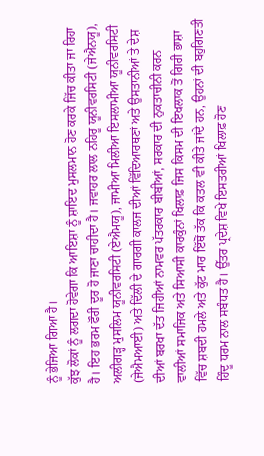ਨੂੰ ਭੇਜਿਆ ਗਿਆ ਹੈ।
ਕੁੱਝ ਲੋਕਾਂ ਨੂੰ ਲਗਦਾ ਹੋਵੇਗਾ ਕਿ ਆਇਸ਼ਾ ਨੂੰ ਸ਼ਾਇਦ ਮੁਸਲਮਾਨ ਹੋਣ ਕਰਕੇ ਜਿੱਚ ਕੀਤਾ ਜਾ ਰਿਹਾ ਹੈ। ਇਹ ਭਰਮ ਫੌਰੀ ਦੂਰ ਹੋ ਜਾਣਾ ਚਾਹੀਦਾ ਹੈ। ਜਵਾਹਰ ਲਾਲ ਨਹਿਰੂ ਯੂਨੀਵਰਸਿਟੀ (ਜੇਐਨਯੂ), ਅਲੀਗੜ੍ਹ ਮੁਸਲਿਮ ਯੂਨੀਵਰਸਿਟੀ (ਏਐਮਯੂ), ਜਾਮੀਆ ਮਿਲੀਆ ਇਸਲਾਮੀਆ ਯੂਨੀਵਰਸਿਟੀ (ਜੇਐਮਆਈ) ਅਤੇ ਦਿੱਲੀ ਦੇ ਗਾਰਗੀ ਕਾਲਜ ਦੀਆਂ ਵਿੱਦਿਆਰਥਣਾਂ ਅਤੇ ਉਸਤਾਨੀਆਂ ਤੇ ਦੇਸ਼ ਦੀਆਂ ਬਰਖਾ ਦੱਤ ਜਿਹੀਆਂ ਨਾਮਵਰ ਪੱਤਰਕਾਰ ਬੀਬੀਆਂ, ਸਰਕਾਰ ਦੀ ਨੁਕਤਾਚੀਨੀ ਕਰਨ ਵਾਲੀਆਂ ਸਮਾਜਿਕ ਅਤੇ ਸਿਆਸੀ ਕਾਰਕੁੰਨਾਂ ਖਿਲਾਫ਼ ਜਿਸ ਕਿਸਮ ਦੀ ਇਖਲਾਕ ਤੋਂ ਗਿਰੀ ਭਾਸ਼ਾ ਵਿੱਚ ਸ਼ਬਦੀ ਹਮਲੇ ਅਤੇ ਕੁੱਟ ਮਾਰ ਇੱਥੋਂ ਤੱਕ ਕਿ ਕਤਲ ਵੀ ਕੀਤੇ ਜਾਂਦੇ ਹਨ, ਉਹਨਾਂ ਦੀ ਬਹੁਗਿਣਤੀ ਹਿੰਦੂ ਧਰਮ ਨਾਲ ਸਬੰਧਤ ਹੈ। ਉੱਤਰ ਪ੍ਰਦੇਸ਼ ਵਿਖੇ ਇਸਤਰੀਆਂ ਖਿਲਾਫ਼ ਹੋਣ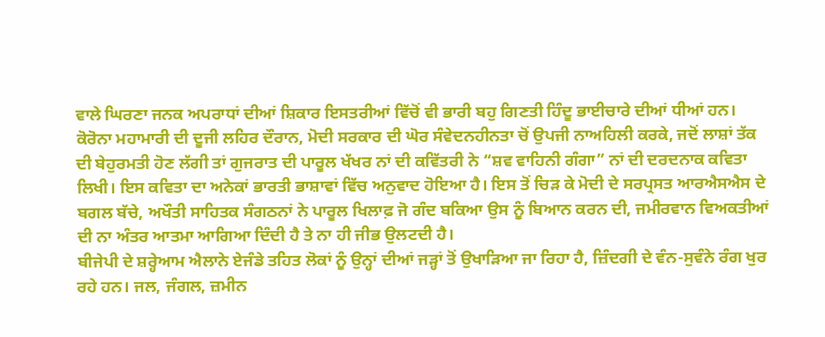ਵਾਲੇ ਘਿਰਣਾ ਜਨਕ ਅਪਰਾਧਾਂ ਦੀਆਂ ਸ਼ਿਕਾਰ ਇਸਤਰੀਆਂ ਵਿੱਚੋਂ ਵੀ ਭਾਰੀ ਬਹੁ ਗਿਣਤੀ ਹਿੰਦੂ ਭਾਈਚਾਰੇ ਦੀਆਂ ਧੀਆਂ ਹਨ।
ਕੋਰੋਨਾ ਮਹਾਮਾਰੀ ਦੀ ਦੂਜੀ ਲਹਿਰ ਦੌਰਾਨ, ਮੋਦੀ ਸਰਕਾਰ ਦੀ ਘੋਰ ਸੰਵੇਦਨਹੀਨਤਾ ਚੋਂ ਉਪਜੀ ਨਾਅਹਿਲੀ ਕਰਕੇ, ਜਦੋਂ ਲਾਸ਼ਾਂ ਤੱਕ ਦੀ ਬੇਹੁਰਮਤੀ ਹੋਣ ਲੱਗੀ ਤਾਂ ਗੁਜਰਾਤ ਦੀ ਪਾਰੂਲ ਖੱਖਰ ਨਾਂ ਦੀ ਕਵਿੱਤਰੀ ਨੇ “ਸ਼ਵ ਵਾਹਿਨੀ ਗੰਗਾ” ਨਾਂ ਦੀ ਦਰਦਨਾਕ ਕਵਿਤਾ ਲਿਖੀ। ਇਸ ਕਵਿਤਾ ਦਾ ਅਨੇਕਾਂ ਭਾਰਤੀ ਭਾਸ਼ਾਵਾਂ ਵਿੱਚ ਅਨੁਵਾਦ ਹੋਇਆ ਹੈ। ਇਸ ਤੋਂ ਚਿੜ ਕੇ ਮੋਦੀ ਦੇ ਸਰਪ੍ਰਸਤ ਆਰਐਸਐਸ ਦੇ ਬਗਲ ਬੱਚੇ, ਅਖੌਤੀ ਸਾਹਿਤਕ ਸੰਗਠਨਾਂ ਨੇ ਪਾਰੂਲ ਖਿਲਾਫ਼ ਜੋ ਗੰਦ ਬਕਿਆ ਉਸ ਨੂੰ ਬਿਆਨ ਕਰਨ ਦੀ, ਜਮੀਰਵਾਨ ਵਿਅਕਤੀਆਂ ਦੀ ਨਾ ਅੰਤਰ ਆਤਮਾ ਆਗਿਆ ਦਿੰਦੀ ਹੈ ਤੇ ਨਾ ਹੀ ਜੀਭ ਉਲਟਦੀ ਹੈ।
ਬੀਜੇਪੀ ਦੇ ਸ਼ਰ੍ਹੇਆਮ ਐਲਾਨੇ ਏਜੰਡੇ ਤਹਿਤ ਲੋਕਾਂ ਨੂੰ ਉਨ੍ਹਾਂ ਦੀਆਂ ਜੜ੍ਹਾਂ ਤੋਂ ਉਖਾੜਿਆ ਜਾ ਰਿਹਾ ਹੈ, ਜ਼ਿੰਦਗੀ ਦੇ ਵੰਨ-ਸੁਵੰਨੇ ਰੰਗ ਖੁਰ ਰਹੇ ਹਨ। ਜਲ, ਜੰਗਲ, ਜ਼ਮੀਨ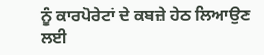ਨੂੰ ਕਾਰਪੋਰੇਟਾਂ ਦੇ ਕਬਜ਼ੇ ਹੇਠ ਲਿਆਉਣ ਲਈ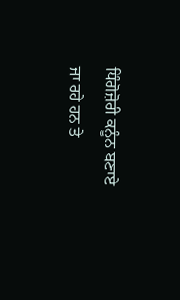ਧਿੰਗੋਜ਼ੋਰੀ ਕਨੂੰਨ ਬਣਾਏ ਜਾ ਰਹੇ ਹਨ ਤੇ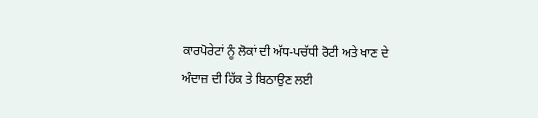ਕਾਰਪੋਰੇਟਾਂ ਨੂੰ ਲੋਕਾਂ ਦੀ ਅੱਧ-ਪਚੱਧੀ ਰੋਟੀ ਅਤੇ ਖਾਣ ਦੇ ਅੰਦਾਜ਼ ਦੀ ਹਿੱਕ ਤੇ ਬਿਠਾਉਣ ਲਈ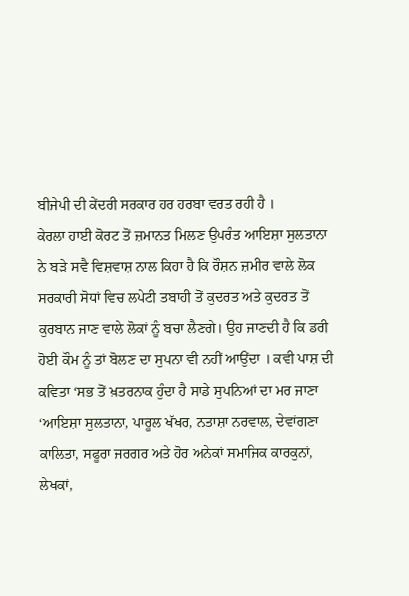ਬੀਜੇਪੀ ਦੀ ਕੇਂਦਰੀ ਸਰਕਾਰ ਹਰ ਹਰਬਾ ਵਰਤ ਰਹੀ ਹੈ ।
ਕੇਰਲਾ ਹਾਈ ਕੋਰਟ ਤੋਂ ਜ਼ਮਾਨਤ ਮਿਲਣ ਉਪਰੰਤ ਆਇਸ਼ਾ ਸੁਲਤਾਨਾ ਨੇ ਬੜੇ ਸਵੈ ਵਿਸ਼ਵਾਸ਼ ਨਾਲ ਕਿਹਾ ਹੈ ਕਿ ਰੌਸ਼ਨ ਜ਼ਮੀਰ ਵਾਲੇ ਲੋਕ ਸਰਕਾਰੀ ਸੋਧਾਂ ਵਿਚ ਲਪੇਟੀ ਤਬਾਹੀ ਤੋਂ ਕੁਦਰਤ ਅਤੇ ਕੁਦਰਤ ਤੋਂ ਕੁਰਬਾਨ ਜਾਣ ਵਾਲੇ ਲੋਕਾਂ ਨੂੰ ਬਚਾ ਲੈਣਗੇ। ਉਹ ਜਾਣਦੀ ਹੈ ਕਿ ਡਰੀ ਹੋਈ ਕੌਮ ਨੂੰ ਤਾਂ ਬੋਲਣ ਦਾ ਸੁਪਨਾ ਵੀ ਨਹੀਂ ਆਉਂਦਾ । ਕਵੀ ਪਾਸ਼ ਦੀ ਕਵਿਤਾ ‘ਸਭ ਤੋਂ ਖ਼ਤਰਨਾਕ ਹੁੰਦਾ ਹੈ ਸਾਡੇ ਸੁਪਨਿਆਂ ਦਾ ਮਰ ਜਾਣਾ ‘ਆਇਸ਼ਾ ਸੁਲਤਾਨਾ, ਪਾਰੂਲ ਖੱਖਰ, ਨਤਾਸ਼ਾ ਨਰਵਾਲ, ਦੇਵਾਂਗਣਾ ਕਾਲਿਤਾ, ਸਫੂਰਾ ਜਰਗਰ ਅਤੇ ਹੋਰ ਅਨੇਕਾਂ ਸਮਾਜਿਕ ਕਾਰਕੁਨਾਂ, ਲੇਖਕਾਂ,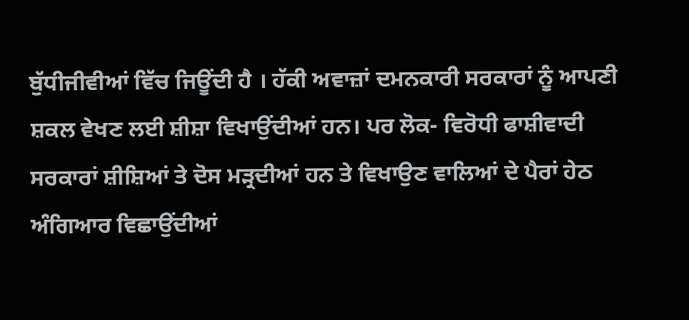ਬੁੱਧੀਜੀਵੀਆਂ ਵਿੱਚ ਜਿਊਂਦੀ ਹੈ । ਹੱਕੀ ਅਵਾਜ਼ਾਂ ਦਮਨਕਾਰੀ ਸਰਕਾਰਾਂ ਨੂੰ ਆਪਣੀ ਸ਼ਕਲ ਵੇਖਣ ਲਈ ਸ਼ੀਸ਼ਾ ਵਿਖਾਉਂਦੀਆਂ ਹਨ। ਪਰ ਲੋਕ- ਵਿਰੋਧੀ ਫਾਸ਼ੀਵਾਦੀ ਸਰਕਾਰਾਂ ਸ਼ੀਸ਼ਿਆਂ ਤੇ ਦੋਸ ਮੜ੍ਰਦੀਆਂ ਹਨ ਤੇ ਵਿਖਾਉਣ ਵਾਲਿਆਂ ਦੇ ਪੈਰਾਂ ਹੇਠ ਅੰਗਿਆਰ ਵਿਛਾਉਂਦੀਆਂ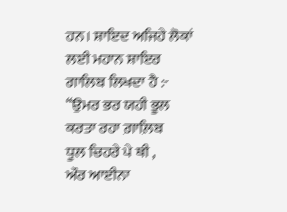ਹਨ। ਸ਼ਾਇਦ ਅਜਿਹੇ ਲੋਕਾਂ ਲਈ ਮਹਾਨ ਸ਼ਾਇਰ ਗਾਲਿਬ ਲਿਖਦਾ ਹੈ :-
“ਉਮਰ ਭਰ ਯਹੀ ਭੂਲ ਕਰਤਾ ਰਹਾ ਗ਼ਾਲ਼ਿਬ
ਧੂਲ ਚਿਹਰੇ ਪੇ ਥੀ ,
ਔਰ ਆਈਨਾ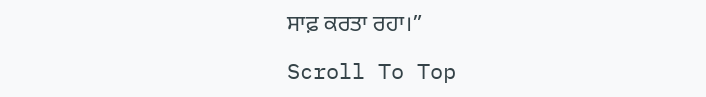ਸਾਫ਼ ਕਰਤਾ ਰਹਾ।”

Scroll To Top